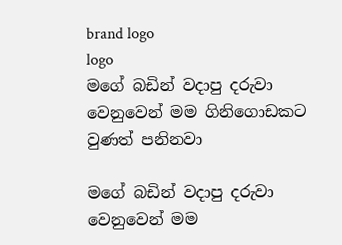brand logo
logo
මගේ බඩින් වදාපු දරුවා වෙනුවෙන් මම ගිනිගොඩකට වුණත් පනිනවා

මගේ බඩින් වදාපු දරුවා වෙනුවෙන් මම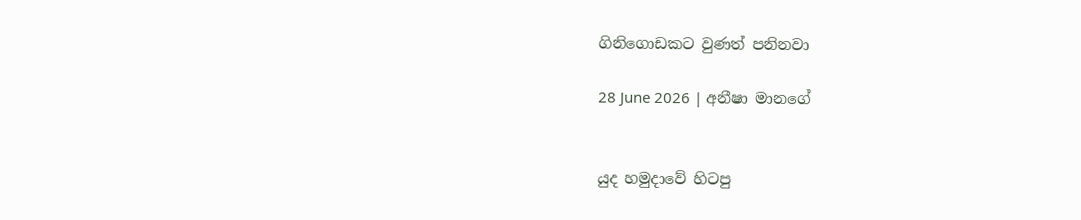ගිනිගොඩකට වුණත් පනිනවා

28 June 2026 | අනීෂා මානගේ


යුද හමුදාවේ හිටපු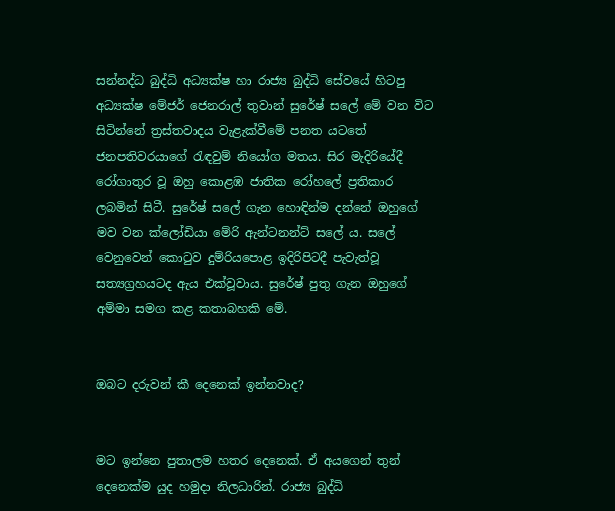සන්නද්ධ බුද්ධි අධ්‍යක්ෂ හා රාජ්‍ය බුද්ධි සේවයේ හිටපු අධ්‍යක්ෂ මේජර් ජෙනරාල් තුවාන් සුරේෂ් සලේ මේ වන විට සිටින්නේ ත්‍රස්තවාදය වැළැක්වීමේ පනත යටතේ ජනපතිවරයාගේ රැඳවුම් නියෝග මතය. සිර මැදිරියේදී රෝගාතුර වූ ඔහු කොළඹ ජාතික රෝහලේ ප්‍රතිකාර ලබමින් සිටී. සුරේෂ් සලේ ගැන හොඳින්ම දන්නේ ඔහුගේ මව වන ක්ලෝඩියා මේරි ඇන්ටනන්ට් සලේ ය. සලේ වෙනුවෙන් කොටුව දුම්රියපොළ ඉදිරිපිටදී පැවැත්වූ සත්‍යග්‍රහයටද ඇය එක්වූවාය. සුරේෂ් පුතු ගැන ඔහුගේ අම්මා සමග කළ කතාබහකි මේ.


ඔබට දරුවන් කී දෙනෙක් ඉන්නවාද?


මට ඉන්නෙ පුතාලම හතර දෙනෙක්. ඒ අයගෙන් තුන් දෙනෙක්ම යුද හමුදා නිලධාරින්. රාජ්‍ය බුද්ධි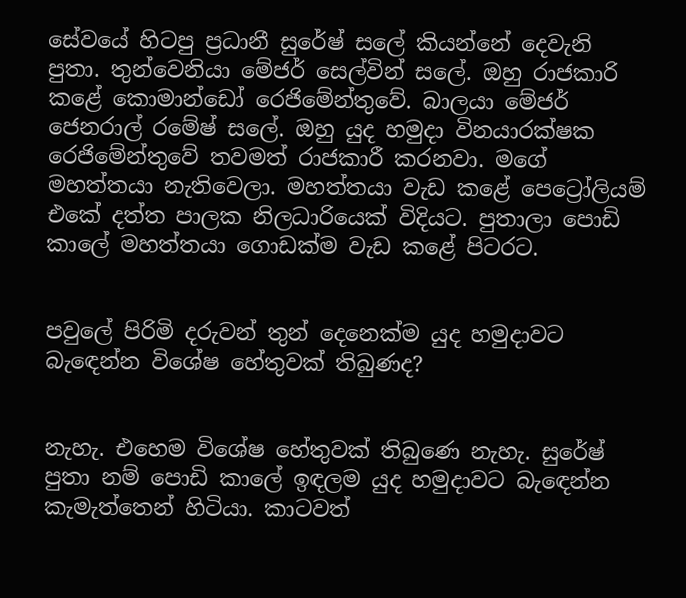සේවයේ හිටපු ප්‍රධානී සුරේෂ් සලේ කියන්නේ දෙවැනි පුතා. තුන්වෙනියා මේජර් සෙල්වින් සලේ. ඔහු රාජකාරි කළේ කොමාන්ඩෝ රෙජිමේන්තුවේ. බාලයා මේජර් ජෙනරාල් රමේෂ් සලේ. ඔහු යුද හමුදා විනයාරක්ෂක රෙජිමේන්තුවේ තවමත් රාජකාරී කරනවා. මගේ මහත්තයා නැතිවෙලා. මහත්තයා වැඩ කළේ පෙට්‍රෝලියම් එකේ දත්ත පාලක නිලධාරියෙක් විදියට. පුතාලා පොඩි කාලේ මහත්තයා ගොඩක්ම වැඩ කළේ පිටරට.


පවුලේ පිරිමි දරුවන් තුන් දෙනෙක්ම යුද හමුදාවට බැඳෙන්න විශේෂ හේතුවක් තිබුණද?


නැහැ. එහෙම විශේෂ හේතුවක් තිබුණෙ නැහැ. සුරේෂ් පුතා නම් පොඩි කාලේ ඉඳලම යුද හමුදාවට බැඳෙන්න කැමැත්තෙන් හිටියා. කාටවත්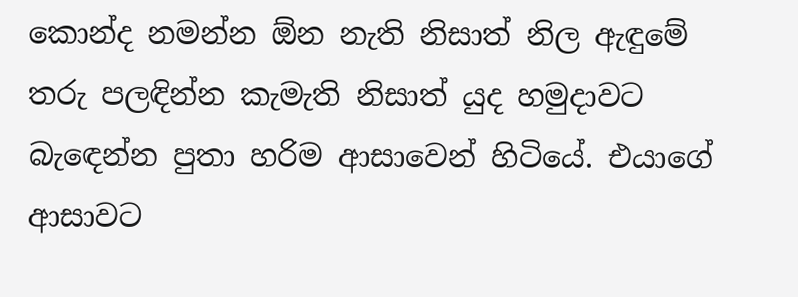කොන්ද නමන්න ඕන නැති නිසාත් නිල ඇඳුමේ තරු පලඳින්න කැමැති නිසාත් යුද හමුදාවට බැඳෙන්න පුතා හරිම ආසාවෙන් හිටියේ. එයාගේ ආසාවට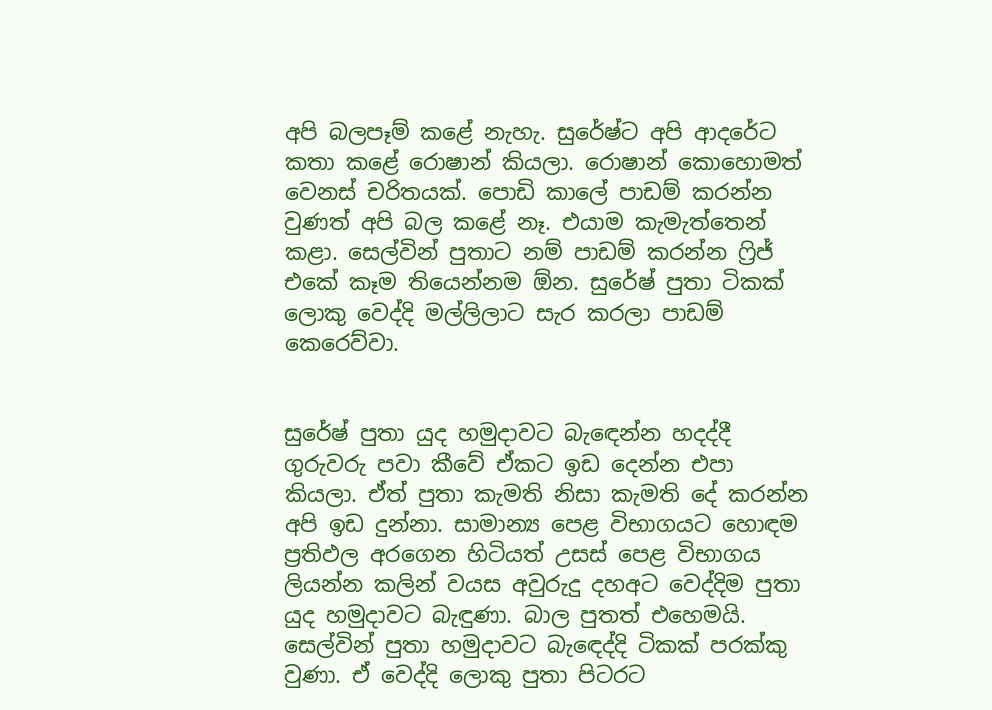අපි බලපෑම් කළේ නැහැ. සුරේෂ්ට අපි ආදරේට කතා කළේ රොෂාන් කියලා. රොෂාන් කොහොමත් වෙනස් චරිතයක්. පොඩි කාලේ පාඩම් කරන්න වුණත් අපි බල කළේ නෑ. එයාම කැමැත්තෙන් කළා. සෙල්වින් පුතාට නම් පාඩම් කරන්න ෆ්‍රිජ් එකේ කෑම තියෙන්නම ඕන. සුරේෂ් පුතා ටිකක් ලොකු වෙද්දි මල්ලිලාට සැර කරලා පාඩම් කෙරෙව්වා.


සුරේෂ් පුතා යුද හමුදාවට බැඳෙන්න හදද්දී ගුරුවරු පවා කීවේ ඒකට ඉඩ දෙන්න එපා කියලා. ඒත් පුතා කැමති නිසා කැමති දේ කරන්න අපි ඉඩ දුන්නා. සාමාන්‍ය පෙළ විභාගයට හොඳම ප්‍රතිඵල අරගෙන හිටියත් උසස් පෙළ විභාගය ලියන්න කලින් වයස අවුරුදු දහඅට වෙද්දිම පුතා යුද හමුදාවට බැඳුණා. බාල පුතත් එහෙමයි. සෙල්වින් පුතා හමුදාවට බැඳෙද්දි ටිකක් පරක්කු වුණා. ඒ වෙද්දි ලොකු පුතා පිටරට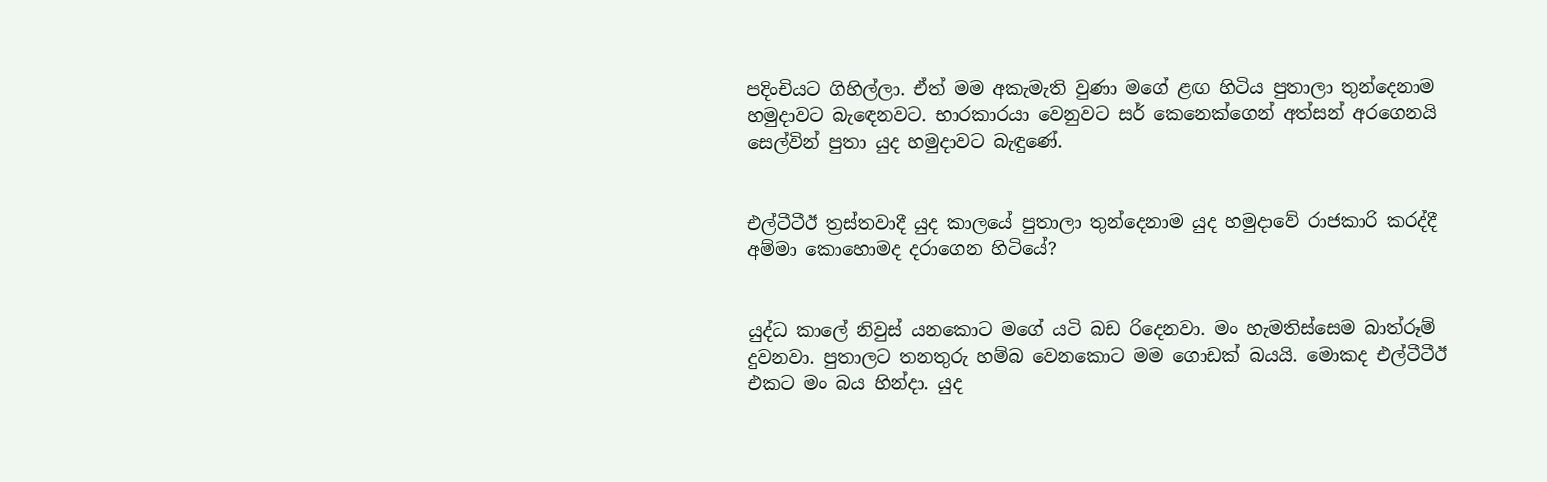පදිංචියට ගිහිල්ලා. ඒත් මම අකැමැති වුණා මගේ ළඟ හිටිය පුතාලා තුන්දෙනාම හමුදාවට බැඳෙනවට. භාරකාරයා වෙනුවට සර් කෙනෙක්ගෙන් අත්සන් අරගෙනයි සෙල්වින් පුතා යුද හමුදාවට බැඳුණේ.


එල්ටීටීඊ ත්‍රස්තවාදී යුද කාලයේ පුතාලා තුන්දෙනාම යුද හමුදාවේ රාජකාරි කරද්දී අම්මා කොහොමද දරාගෙන හිටියේ?


යුද්ධ කාලේ නිවුස් යනකොට මගේ යටි බඩ රිදෙනවා. මං හැමතිස්සෙම බාත්රූම් දුවනවා. පුතාලට තනතුරු හම්බ වෙනකොට මම ගොඩක් බයයි. මොකද එල්ටීටීඊ එකට මං බය හින්දා. යුද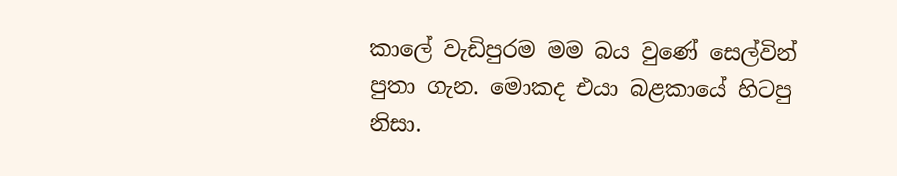කාලේ වැඩිපුරම මම බය වුණේ සෙල්වින් පුතා ගැන. මොකද එයා බළකායේ හිටපු නිසා.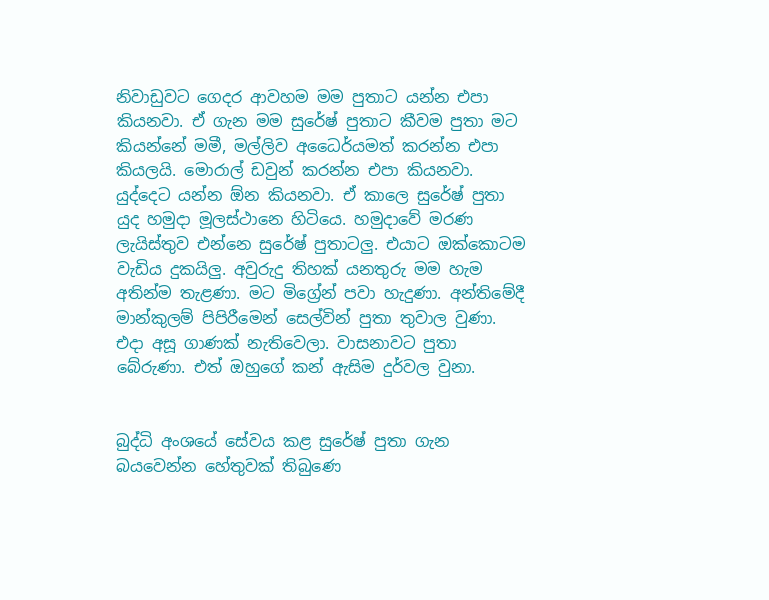නිවාඩුවට ගෙදර ආවහම මම පුතාට යන්න එපා කියනවා. ඒ ගැන මම සුරේෂ් පුතාට කීවම පුතා මට කියන්නේ මමී, මල්ලිව අධෛර්යමත් කරන්න එපා කියලයි. මොරාල් ඩවුන් කරන්න එපා කියනවා. යුද්දෙට යන්න ඕන කියනවා. ඒ කාලෙ සුරේෂ් පුතා යුද හමුදා මූලස්ථානෙ හිටියෙ. හමුදාවේ මරණ ලැයිස්තුව එන්නෙ සුරේෂ් පුතාටලු. එයාට ඔක්කොටම වැඩිය දුකයිලු. අවුරුදු තිහක් යනතුරු මම හැම අතින්ම තැළණා. මට මිග්‍රේන් පවා හැදුණා. අන්තිමේදී මාන්කුලම් පිපිරීමෙන් සෙල්වින් පුතා තුවාල වුණා. එදා අසූ ගාණක් නැතිවෙලා. වාසනාවට පුතා බේරුණා. එත් ඔහුගේ කන් ඇසිම දුර්වල වුනා.


බුද්ධි අංශයේ සේවය කළ සුරේෂ් පුතා ගැන බයවෙන්න හේතුවක් තිබුණෙ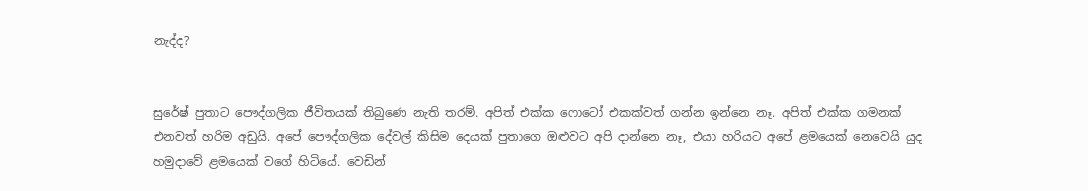නැද්ද?


සුරේෂ් පුතාට පෞද්ගලික ජීවිතයක් තිබුණෙ නැති තරම්. අපිත් එක්ක ෆොටෝ එකක්වත් ගන්න ඉන්නෙ නෑ. අපිත් එක්ක ගමනක් එනවත් හරිම අඩුයි. අපේ පෞද්ගලික දේවල් කිසිම දෙයක් පුතාගෙ ඔළුවට අපි දාන්නෙ නෑ, එයා හරියට අපේ ළමයෙක් නෙවෙයි යුද හමුදාවේ ළමයෙක් වගේ හිටියේ. වෙඩින්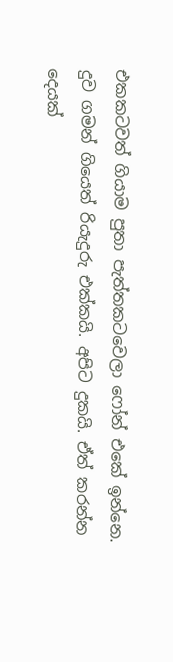එකකටවත් ගියාම පුතා පැත්තකටවෙලා ෆෝන් එකේ ඉන්නෙ. දුව ගමන් ගියෙත් රියැදුරු එක්කයි. අපිට දුකයි. ඒත් කරන්න දෙයක්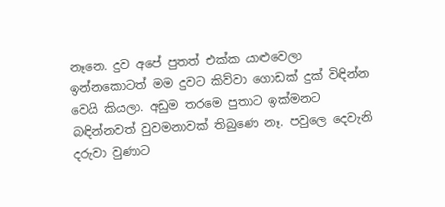නෑනෙ. දුව අපේ පුතත් එක්ක යාළුවෙලා ඉන්නකොටත් මම දුවට කිව්වා ගොඩක් දුක් විඳින්න වෙයි කියලා. අඩුම තරමෙ පුතාට ඉක්මනට බඳින්නවත් වුවමනාවක් තිබුණෙ නෑ. පවුලෙ දෙවැනි දරුවා වුණාට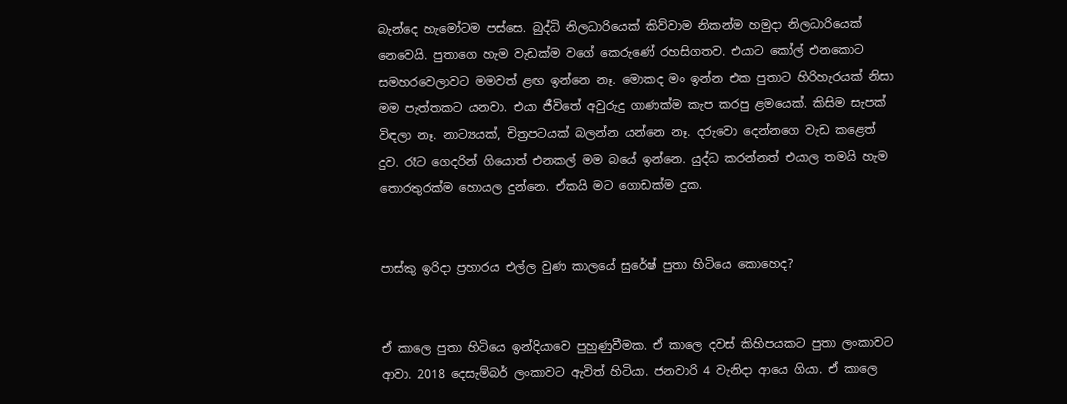බැන්දෙ හැමෝටම පස්සෙ. බුද්ධි නිලධාරියෙක් කිව්වාම නිකන්ම හමුදා නිලධාරියෙක් නෙවෙයි. පුතාගෙ හැම වැඩක්ම වගේ කෙරුණේ රහසිගතව. එයාට කෝල් එනකොට සමහරවෙලාවට මමවත් ළඟ ඉන්නෙ නෑ. මොකද මං ඉන්න එක පුතාට හිරිහැරයක් නිසා මම පැත්තකට යනවා. එයා ජීවිතේ අවුරුදු ගාණක්ම කැප කරපු ළමයෙක්. කිසිම සැපක් විඳලා නෑ. නාට්‍යයක්, චිත්‍රපටයක් බලන්න යන්නෙ නෑ. දරුවො දෙන්නගෙ වැඩ කළෙත් දුව. රෑට ගෙදරින් ගියොත් එනකල් මම බයේ ඉන්නෙ. යුද්ධ කරන්නත් එයාල තමයි හැම තොරතුරක්ම හොයල දුන්නෙ. ඒකයි මට ගොඩක්ම දුක.


පාස්කු ඉරිදා ප්‍රහාරය එල්ල වුණ කාලයේ සුරේෂ් පුතා හිටියෙ කොහෙද?


ඒ කාලෙ පුතා හිටියෙ ඉන්දියාවෙ පුහුණුවීමක. ඒ කාලෙ දවස් කිහිපයකට පුතා ලංකාවට ආවා. 2018 දෙසැම්බර් ලංකාවට ඇවිත් හිටියා. ජනවාරි 4 වැනිදා ආයෙ ගියා. ඒ කාලෙ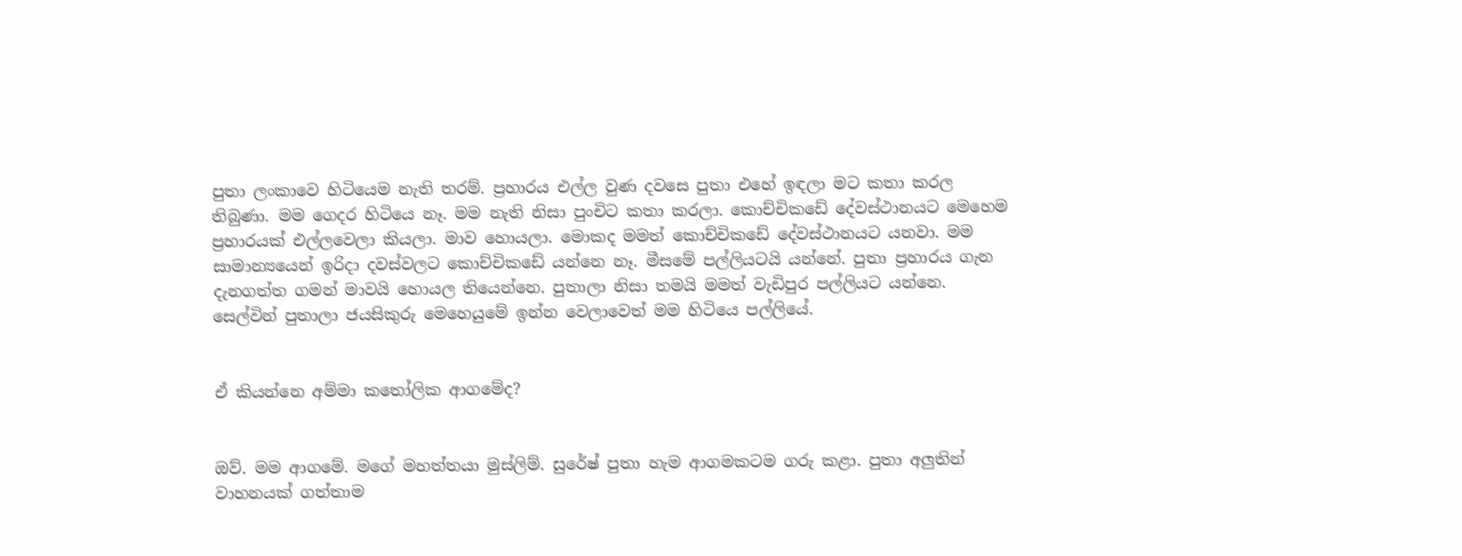පුතා ලංකාවෙ හිටියෙම නැති තරම්. ප්‍රහාරය එල්ල වුණ දවසෙ පුතා එහේ ඉඳලා මට කතා කරල තිබුණා. මම ගෙදර හිටියෙ නෑ. මම නැති නිසා පුංචිට කතා කරලා. කොච්චිකඩේ දේවස්ථානයට මෙහෙම ප්‍රහාරයක් එල්ලවෙලා කියලා. මාව හොයලා. මොකද මමත් කොච්චිකඩේ දේවස්ථානයට යනවා. මම සාමාන්‍යයෙන් ඉරිදා දවස්වලට කොච්චිකඩේ යන්නෙ නෑ. මීසමේ පල්ලියටයි යන්නේ. පුතා ප්‍රහාරය ගැන දැනගත්ත ගමන් මාවයි හොයල තියෙන්නෙ. පුතාලා නිසා තමයි මමත් වැඩිපුර පල්ලියට යන්නෙ. සෙල්වින් පුතාලා ජයසිකුරු මෙහෙයුමේ ඉන්න වෙලාවෙත් මම හිටියෙ පල්ලියේ.


ඒ කියන්නෙ අම්මා කතෝලික ආගමේද?


ඔව්. මම ආගමේ. මගේ මහත්තයා මුස්ලිම්. සුරේෂ් පුතා හැම ආගමකටම ගරු කළා. පුතා අලුතින් වාහනයක් ගත්තාම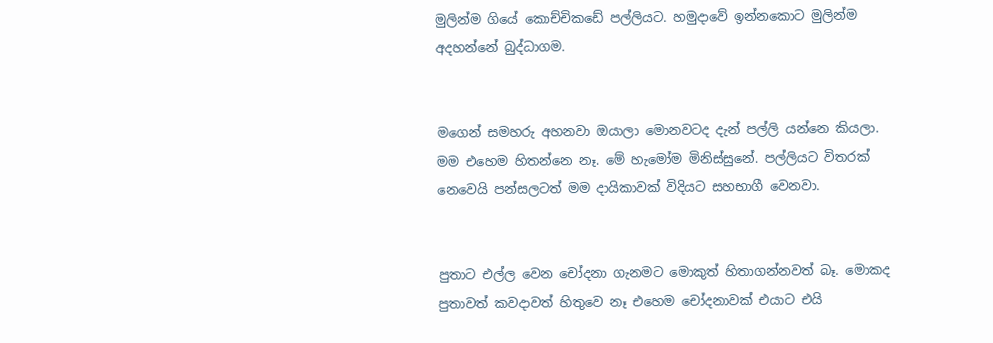මුලින්ම ගියේ කොච්චිකඩේ පල්ලියට. හමුදාවේ ඉන්නකොට මුලින්ම අදහන්නේ බුද්ධාගම.


මගෙන් සමහරු අහනවා ඔයාලා මොනවටද දැන් පල්ලි යන්නෙ කියලා. මම එහෙම හිතන්නෙ නෑ. මේ හැමෝම මිනිස්සුනේ. පල්ලියට විතරක් නෙවෙයි පන්සලටත් මම දායිකාවක් විදියට සහභාගී වෙනවා.


පුතාට එල්ල වෙන චෝදනා ගැනමට මොකුත් හිතාගන්නවත් බෑ. මොකද පුතාවත් කවදාවත් හිතුවෙ නෑ එහෙම චෝදනාවක් එයාට එයි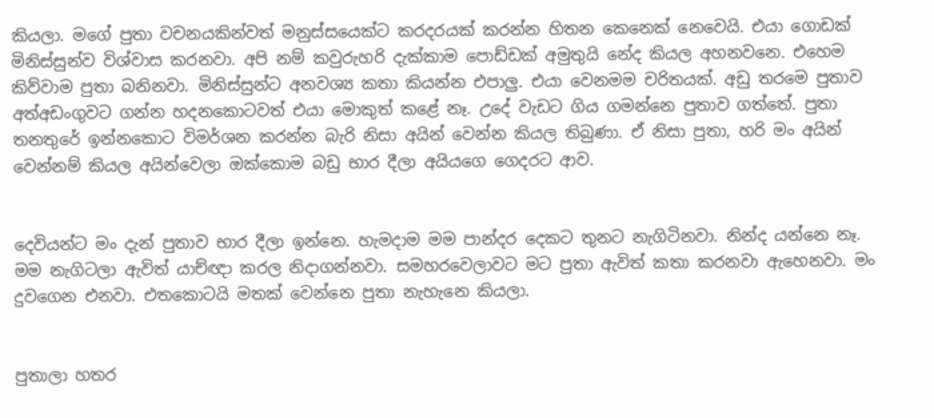කියලා. මගේ පුතා වචනයකින්වත් මනුස්සයෙක්ට කරදරයක් කරන්න හිතන කෙනෙක් නෙවෙයි. එයා ගොඩක් මිනිස්සුන්ව විශ්වාස කරනවා. අපි නම් කවුරුහරි දැක්කාම පොඩ්ඩක් අමුතුයි නේද කියල අහනවනෙ. එහෙම කිව්වාම පුතා බනිනවා. මිනිස්සුන්ට අනවශ්‍ය කතා කියන්න එපාලු. එයා වෙනමම චරිතයක්. අඩු තරමෙ පුතාව අත්අඩංගුවට ගන්න හදනකොටවත් එයා මොකුත් කළේ නෑ. උදේ වැඩට ගිය ගමන්නෙ පුතාව ගත්තේ. පුතා තනතුරේ ඉන්නකොට විමර්ශන කරන්න බැරි නිසා අයින් වෙන්න කියල තිබුණා. ඒ නිසා පුතා, හරි මං අයින් වෙන්නම් කියල අයින්වෙලා ඔක්කොම බඩු භාර දීලා අයියගෙ ගෙදරට ආව.


දෙවියන්ට මං දැන් පුතාව භාර දීලා ඉන්නෙ. හැමදාම මම පාන්දර දෙකට තුනට නැගිටිනවා. නින්ද යන්නෙ නෑ. මම නැගිටලා ඇවිත් යාච්ඥා කරල නිදාගන්නවා. සමහරවෙලාවට මට පුතා ඇවිත් කතා කරනවා ඇහෙනවා. මං දුවගෙන එනවා. එතකොටයි මතක් වෙන්නෙ පුතා නැහැනෙ කියලා.


පුතාලා හතර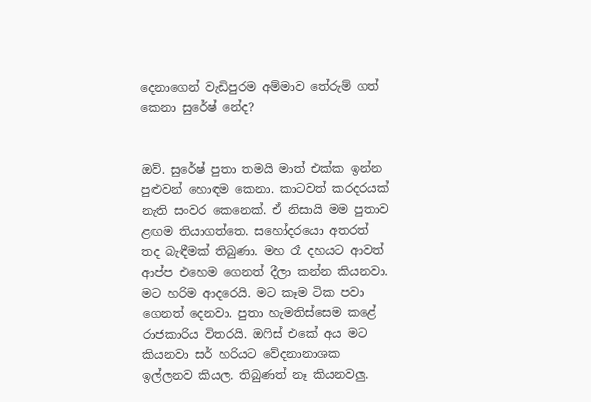දෙනාගෙන් වැඩිපුරම අම්මාව තේරුම් ගත් කෙනා සුරේෂ් නේද?


ඔව්. සුරේෂ් පුතා තමයි මාත් එක්ක ඉන්න පුළුවන් හොඳම කෙනා. කාටවත් කරදරයක් නැති සංවර කෙනෙක්. ඒ නිසායි මම පුතාව ළඟම තියාගත්තෙ. සහෝදරයො අතරත් තද බැඳීමක් තිබුණා. මහ රෑ දහයට ආවත් ආප්ප එහෙම ගෙනත් දීලා කන්න කියනවා. මට හරිම ආදරෙයි. මට කෑම ටික පවා ගෙනත් දෙනවා. පුතා හැමතිස්සෙම කළේ රාජකාරිය විතරයි. ඔෆිස් එකේ අය මට කියනවා සර් හරියට වේදනානාශක ඉල්ලනව කියල. තිබුණත් නෑ කියනවලු.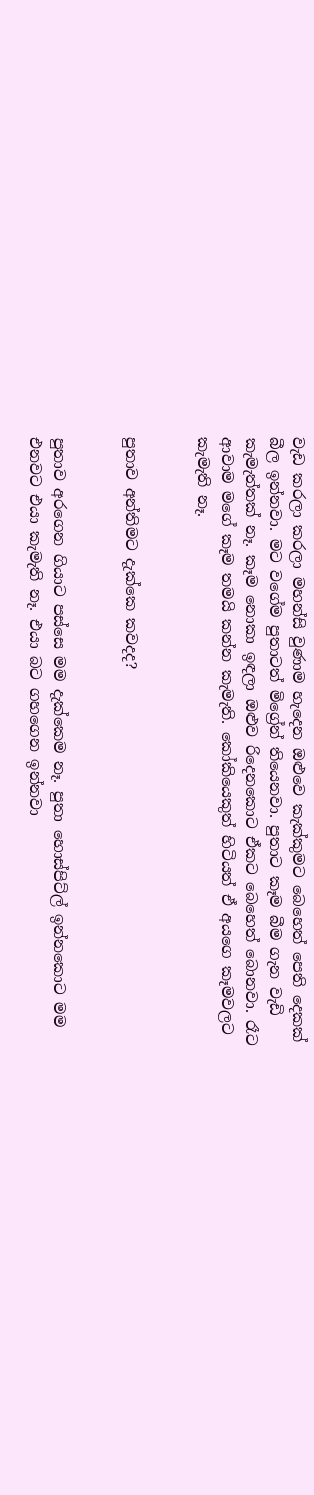වැඩ කරලා කරලා මහන්සි වුණාම හැදෙන ඔළුවෙ කැක්කුමට බෙහෙත් පෙති දෙකක් බීල ඉන්නවා. මට වගේම පුතාටත් මිග්‍රේන් තියෙනවා. පුතාට කෑම බීම ගැන වැඩි කැමැත්තක් නෑ. කෑම නොකා ඉඳලා ඔළුව රිදෙනකොට ඒකට බෙහෙත් බොනවා. රෑට ආවාම මගේ කෑම තමයි කන්න කැමැති. කෝකියෙකුත් හිටියත් ඒ අයගෙ කෑමවලට කැමැති නෑ.


පුතාව අන්තිමට දැක්කෙ කවදද?


පුතාව අරගෙන ගියාට පස්සෙ මම දැක්කෙම නෑ. පුතා හොස්පිට්ල් ඉන්නකොට මම එනවට එයා කැමැති නෑ. එයා බට ගහගෙන ඉන්නවා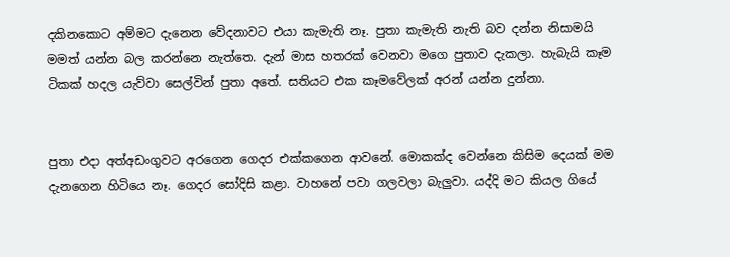දකිනකොට අම්මට දැනෙන වේදනාවට එයා කැමැති නෑ. පුතා කැමැති නැති බව දන්න නිසාමයි මමත් යන්න බල කරන්නෙ නැත්තෙ. දැන් මාස හතරක් වෙනවා මගෙ පුතාව දැකලා. හැබැයි කෑම ටිකක් හදල යැව්වා සෙල්වින් පුතා අතේ. සතියට එක කෑමවේලක් අරන් යන්න දුන්නා.


පුතා එදා අත්අඩංගුවට අරගෙන ගෙදර එක්කගෙන ආවනේ. මොකක්ද වෙන්නෙ කිසිම දෙයක් මම දැනගෙන හිටියෙ නෑ. ගෙදර සෝදිසි කළා. වාහනේ පවා ගලවලා බැලුවා. යද්දි මට කියල ගියේ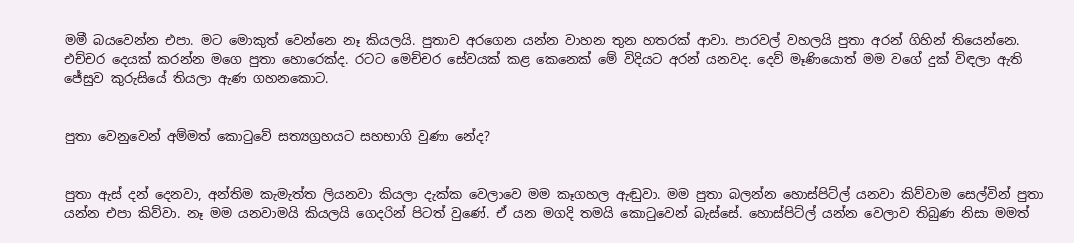මමී බයවෙන්න එපා. මට මොකුත් වෙන්නෙ නෑ කියලයි. පුතාව අරගෙන යන්න වාහන තුන හතරක් ආවා. පාරවල් වහලයි පුතා අරන් ගිහින් තියෙන්නෙ. එච්චර දෙයක් කරන්න මගෙ පුතා හොරෙක්ද. රටට මෙච්චර සේවයක් කළ කෙනෙක් මේ විදියට අරන් යනවද. දෙව් මෑණියොත් මම වගේ දුක් විඳලා ඇති ජේසුව කුරුසියේ තියලා ඇණ ගහනකොට.


පුතා වෙනුවෙන් අම්මත් කොටුවේ සත්‍යග්‍රහයට සහභාගි වුණා නේද?


පුතා ඇස් දන් දෙනවා, අන්තිම කැමැත්ත ලියනවා කියලා දැක්ක වෙලාවෙ මම කෑගහල ඇඬුවා. මම පුතා බලන්න හොස්පිට්ල් යනවා කිව්වාම සෙල්වින් පුතා යන්න එපා කිව්වා. නෑ මම යනවාමයි කියලයි ගෙදරින් පිටත් වුණේ. ඒ යන මගදි තමයි කොටුවෙන් බැස්සේ. හොස්පිට්ල් යන්න වෙලාව තිබුණ නිසා මමත්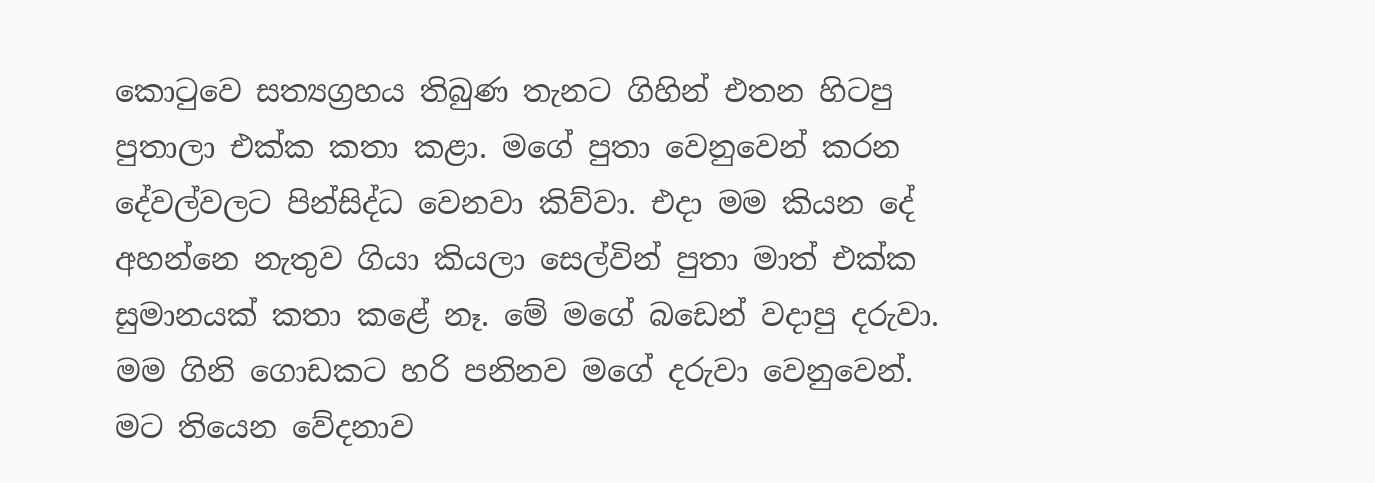කොටුවෙ සත්‍යග්‍රහය තිබුණ තැනට ගිහින් එතන හිටපු පුතාලා එක්ක කතා කළා. මගේ පුතා වෙනුවෙන් කරන දේවල්වලට පින්සිද්ධ වෙනවා කිව්වා. එදා මම කියන දේ අහන්නෙ නැතුව ගියා කියලා සෙල්වින් පුතා මාත් එක්ක සුමානයක් කතා කළේ නෑ. මේ මගේ බඩෙන් වදාපු දරුවා. මම ගිනි ගොඩකට හරි පනිනව මගේ දරුවා වෙනුවෙන්. මට තියෙන වේදනාව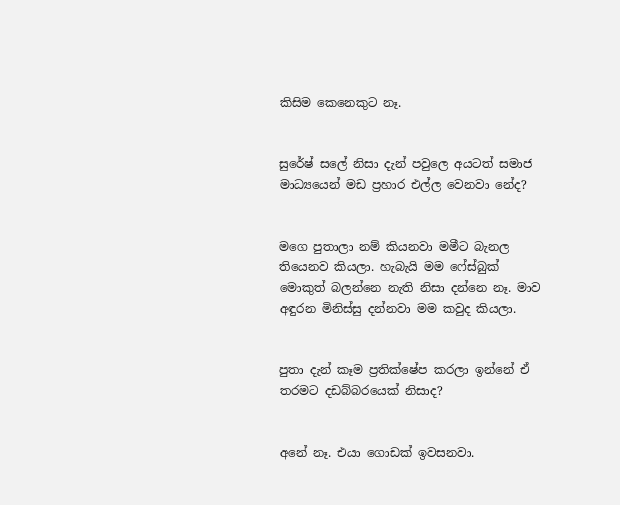කිසිම කෙනෙකුට නෑ.


සුරේෂ් සලේ නිසා දැන් පවුලෙ අයටත් සමාජ මාධ්‍යයෙන් මඩ ප්‍රහාර එල්ල වෙනවා නේද?


මගෙ පුතාලා නම් කියනවා මමීට බැනල තියෙනව කියලා. හැබැයි මම ෆේස්බුක් මොකුත් බලන්නෙ නැති නිසා දන්නෙ නෑ. මාව අඳුරන මිනිස්සු දන්නවා මම කවුද කියලා.


පුතා දැන් කෑම ප්‍රතික්ෂේප කරලා ඉන්නේ ඒ තරමට දඩබ්බරයෙක් නිසාද?


අනේ නෑ. එයා ගොඩක් ඉවසනවා.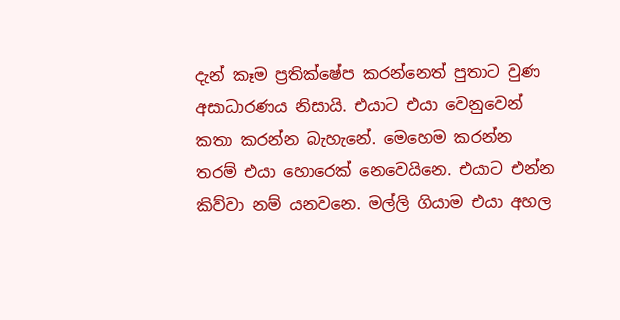දැන් කෑම ප්‍රතික්ෂේප කරන්නෙත් පුතාට වුණ අසාධාරණය නිසායි. එයාට එයා වෙනුවෙන් කතා කරන්න බැහැනේ. මෙහෙම කරන්න තරම් එයා හොරෙක් නෙවෙයිනෙ. එයාට එන්න කිව්වා නම් යනවනෙ. මල්ලි ගියාම එයා අහල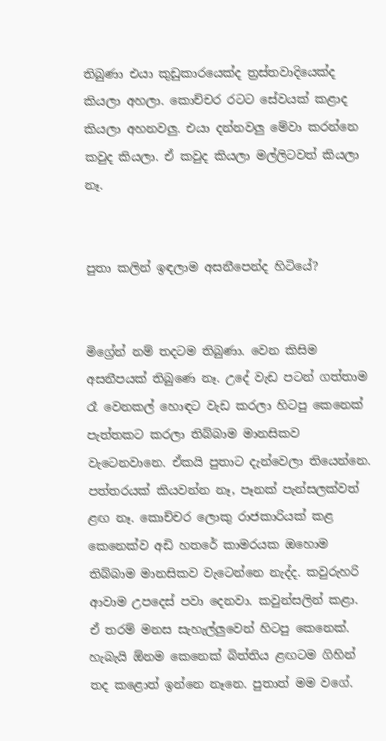තිබුණා එයා කුඩුකාරයෙක්ද ත්‍රස්තවාදියෙක්ද කියලා අහලා. කොච්චර රටට සේවයක් කළාද කියලා අහනවලු. එයා දන්නවලු මේවා කරන්නෙ කවුද කියලා. ඒ කවුද කියලා මල්ලිටවත් කියලා නෑ.


පුතා කලින් ඉඳලාම අසනීපෙන්ද හිටියේ?


මිග්‍රේන් නම් තදටම තිබුණා. වෙන කිසිම අසනීපයක් තිබුණෙ නෑ. උදේ වැඩ පටන් ගත්තාම රෑ වෙනකල් හොඳට වැඩ කරලා හිටපු කෙනෙක් පැත්තකට කරලා තිබ්බාම මානසිකව වැටෙනවානෙ. ඒකයි පුතාට දැන්වෙලා තියෙන්නෙ. පත්තරයක් කියවන්න නෑ, පෑනක් පැන්සලක්වත් ළඟ නෑ. කොච්චර ලොකු රාජකාරියක් කළ කෙනෙක්ව අඩි හතරේ කාමරයක ඔහොම තිබ්බාම මානසිකව වැටෙන්නෙ නැද්ද. කවුරුහරි ආවාම උපදෙස් පවා දෙනවා. කවුන්සලින් කළා. ඒ තරම් මනස සැහැල්ලුවෙන් හිටපු කෙනෙක්. හැබැයි ඕනම කෙනෙක් බිත්තිය ළඟටම ගිහින් තද කළොත් ඉන්නෙ නෑනෙ. පුතාත් මම වගේ.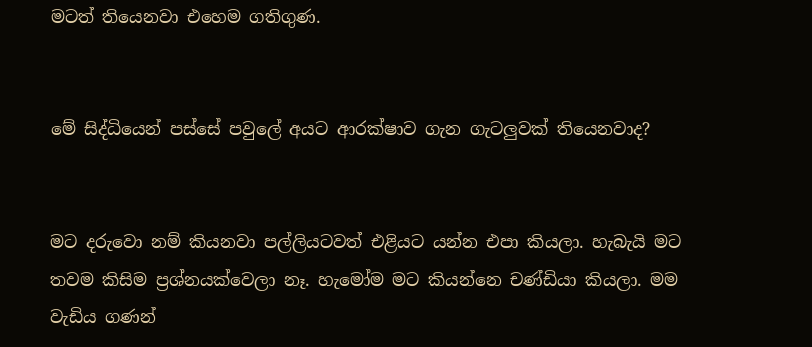මටත් තියෙනවා එහෙම ගතිගුණ.


මේ සිද්ධියෙන් පස්සේ පවුලේ අයට ආරක්ෂාව ගැන ගැටලුවක් තියෙනවාද?


මට දරුවො නම් කියනවා පල්ලියටවත් එළියට යන්න එපා කියලා. හැබැයි මට තවම කිසිම ප්‍රශ්නයක්වෙලා නෑ. හැමෝම මට කියන්නෙ චණ්ඩියා කියලා. මම වැඩිය ගණන්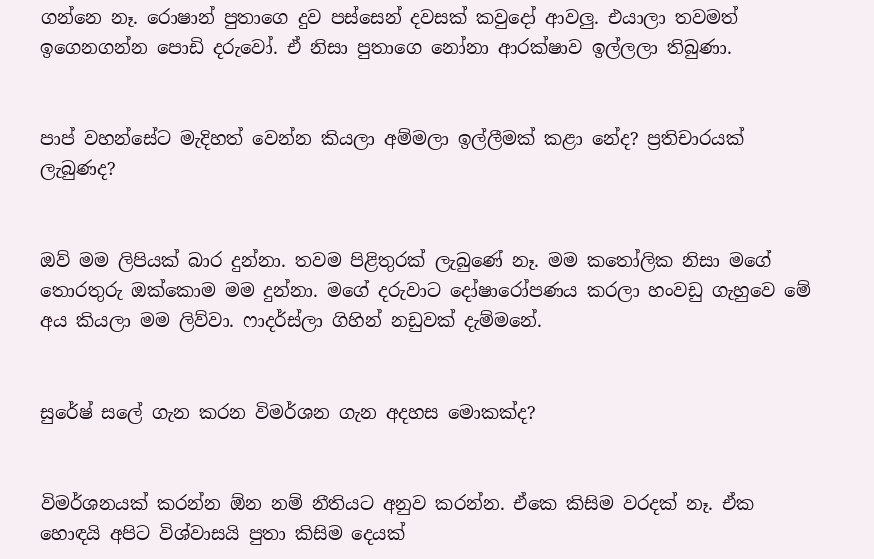ගන්නෙ නෑ. රොෂාන් පුතාගෙ දුව පස්සෙන් දවසක් කවුදෝ ආවලු. එයාලා තවමත් ඉගෙනගන්න පොඩි දරුවෝ. ඒ නිසා පුතාගෙ නෝනා ආරක්ෂාව ඉල්ලලා තිබුණා.


පාප් වහන්සේට මැදිහත් වෙන්න කියලා අම්මලා ඉල්ලීමක් කළා නේද? ප්‍රතිචාරයක් ලැබුණද?


ඔව් මම ලිපියක් බාර දුන්නා. තවම පිළිතුරක් ලැබුණේ නෑ. මම කතෝලික නිසා මගේ තොරතුරු ඔක්කොම මම දුන්නා. මගේ දරුවාට දෝෂාරෝපණය කරලා හංවඩු ගැහුවෙ මේ අය කියලා මම ලිව්වා. ෆාදර්ස්ලා ගිහින් නඩුවක් දැම්මනේ.


සුරේෂ් සලේ ගැන කරන විමර්ශන ගැන අදහස මොකක්ද?


විමර්ශනයක් කරන්න ඕන නම් නීතියට අනුව කරන්න. ඒකෙ කිසිම වරදක් නෑ. ඒක හොඳයි අපිට විශ්වාසයි පුතා කිසිම දෙයක්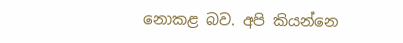නොකළ බව. අපි කියන්නෙ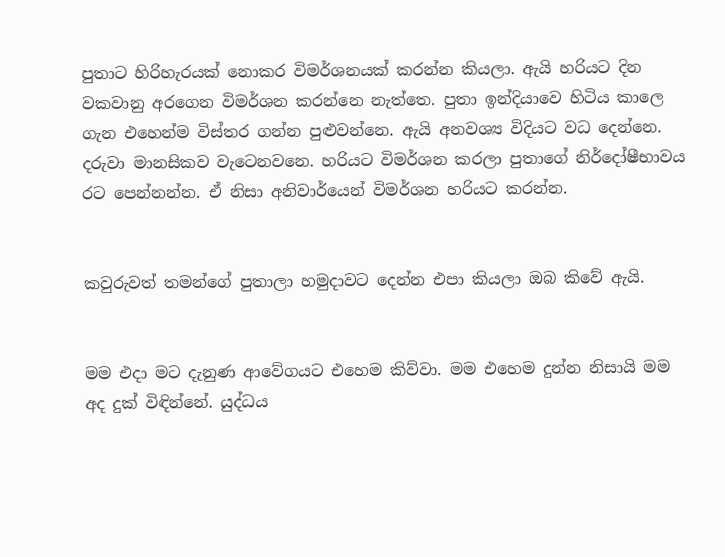පුතාට හිරිහැරයක් නොකර විමර්ශනයක් කරන්න කියලා. ඇයි හරියට දින වකවානු අරගෙන විමර්ශන කරන්නෙ නැත්තෙ. පුතා ඉන්දියාවෙ හිටිය කාලෙ ගැන එහෙන්ම විස්තර ගන්න පුළුවන්නෙ. ඇයි අනවශ්‍ය විදියට වධ දෙන්නෙ. දරුවා මානසිකව වැටෙනවනෙ. හරියට විමර්ශන කරලා පුතාගේ නිර්දෝෂීභාවය රට පෙන්නන්න. ඒ නිසා අනිවාර්යෙන් විමර්ශන හරියට කරන්න.


කවුරුවත් තමන්ගේ පුතාලා හමුදාවට දෙන්න එපා කියලා ඔබ කිවේ ඇයි.


මම එදා මට දැනුණ ආවේගයට එහෙම කිව්වා. මම එහෙම දුන්න නිසායි මම අද දුක් විඳින්නේ. යුද්ධය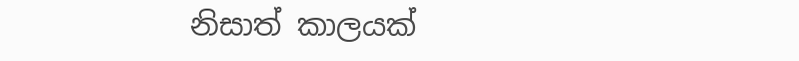නිසාත් කාලයක්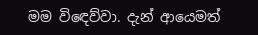මම විඳෙව්වා. දැන් ආයෙමත්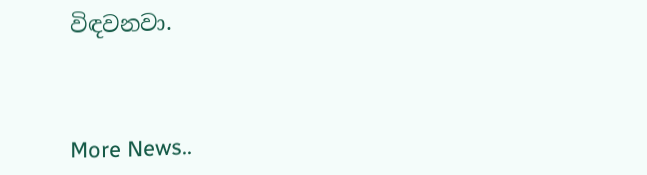විඳවනවා.



More News..